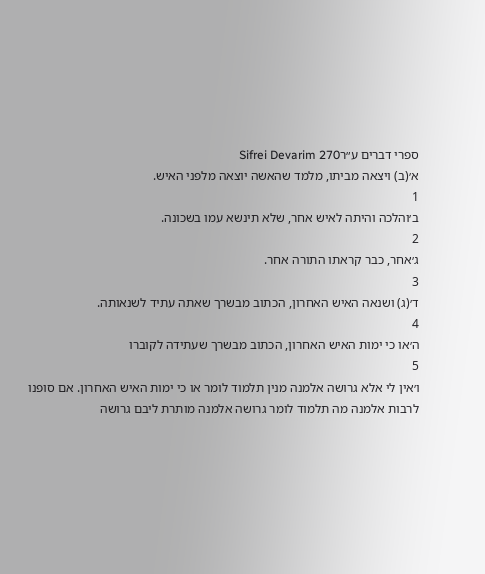ספרי דברים ע״רSifrei Devarim 270
א׳(ב) ויצאה מביתו, מלמד שהאשה יוצאה מלפני האיש.
1
ב׳והלכה והיתה לאיש אחר, שלא תינשא עמו בשכונה.
2
ג׳אחר, כבר קראתו התורה אחר.
3
ד׳(ג) ושנאה האיש האחרון, הכתוב מבשרך שאתה עתיד לשנאותה.
4
ה׳או כי ימות האיש האחרון, הכתוב מבשרך שעתידה לקוברו
5
ו׳אין לי אלא גרושה אלמנה מנין תלמוד לומר או כי ימות האיש האחרון. אם סופנו לרבות אלמנה מה תלמוד לומר גרושה אלמנה מותרת ליבם גרושה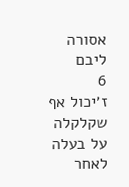אסורה ליבם
6
ז׳יכול אף שקלקלה על בעלה לאחר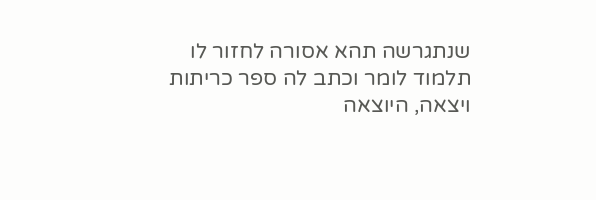שנתגרשה תהא אסורה לחזור לו תלמוד לומר וכתב לה ספר כריתות ויצאה, היוצאה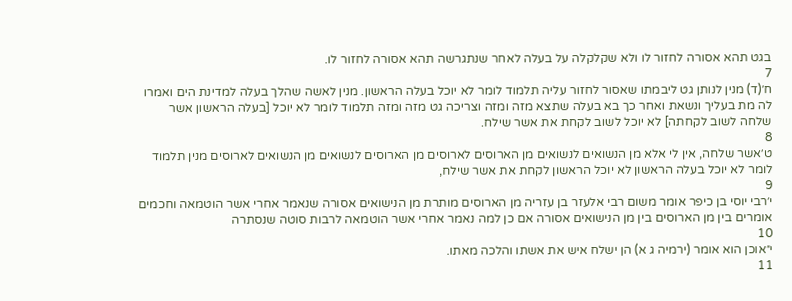בגט תהא אסורה לחזור לו ולא שקלקלה על בעלה לאחר שנתגרשה תהא אסורה לחזור לו.
7
ח׳(ד) מנין לנותן גט ליבמתו שאסור לחזור עליה תלמוד לומר לא יוכל בעלה הראשון. מנין לאשה שהלך בעלה למדינת הים ואמרו לה מת בעליך ונשאת ואחר כך בא בעלה שתצא מזה ומזה וצריכה גט מזה ומזה תלמוד לומר לא יוכל [בעלה הראשון אשר שלחה לשוב לקחתה] לא יוכל לשוב לקחת את אשר שילח.
8
ט׳אשר שלחה, אין לי אלא מן הנשואים לנשואים מן הארוסים לארוסים מן הארוסים לנשואים מן הנשואים לארוסים מנין תלמוד לומר לא יוכל בעלה הראשון לא יוכל הראשון לקחת את אשר שילח,
9
י׳רבי יוסי בן כיפר אומר משום רבי אלעזר בן עזריה מן הארוסים מותרת מן הנישואים אסורה שנאמר אחרי אשר הוטמאה וחכמים אומרים בין מן הארוסים בין מן הנישואים אסורה אם כן למה נאמר אחרי אשר הוטמאה לרבות סוטה שנסתרה
10
י״אוכן הוא אומר (ירמיה ג א) הן ישלח איש את אשתו והלכה מאתו.
11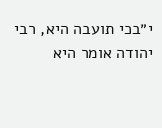י״בכי תועבה היא, רבי יהודה אומר היא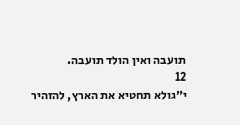תועבה ואין הולד תועבה.
12
י״גולא תחטיא את הארץ, להזהיר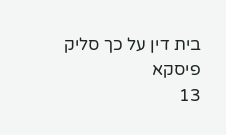בית דין על כך סליק פיסקא
13